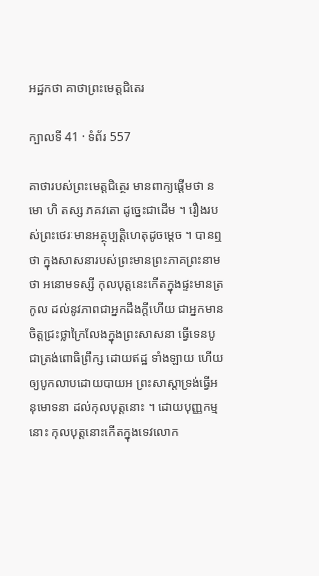អដ្ឋកថា គាថាព្រះមេត្តជិតេរ

ក្បាលទី 41 · ទំព័រ 557

គាថារបស់ព្រះមេត្តជិត្ថេរ មានពាក្យផ្តើមថា នមោ ហិ តស្ស ភគវតោ ដូច្នេះជាដើម ។ រឿងរបស់ព្រះថេរៈមានអត្ថុប្បត្តិហេតុដូចម្តេច ។ បានឮថា ក្នុងសាសនារបស់ព្រះមានព្រះភាគព្រះនាមថា អនោមទស្សី កុលបុត្តនេះកើតក្នុងផ្ទះមានត្រកូល ដល់នូវភាពជាអ្នកដឹងក្តីហើយ ជាអ្នកមាន ចិត្តជ្រះថ្លាក្រៃលែងក្នុងព្រះសាសនា ធ្វើទេនបូជាត្រង់ពោធិព្រឹក្ស ដោយឥដ្ឋ ទាំងឡាយ ហើយឲ្យបូកលាបដោយបាយអ ព្រះសាស្តាទ្រង់ធ្វើអនុមោទនា ដល់កុលបុត្តនោះ ។ ដោយបុញ្ញកម្មនោះ កុលបុត្តនោះកើតក្នុងទេវលោក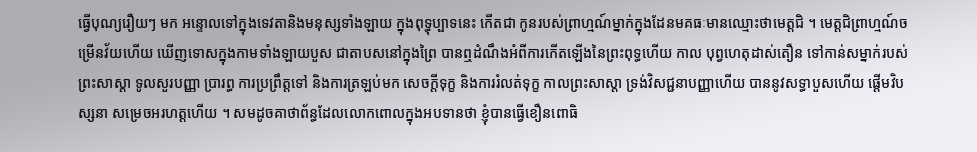ធ្វើបុណ្យរឿយៗ មក អន្ទោលទៅក្នុងទេវតានិងមនុស្សទាំងឡាយ ក្នុងពុទ្ធុប្បាទនេះ កើតជា កូនរបស់ព្រាហ្មណ៍ម្នាក់ក្នុងដែនមគធៈមានឈ្មោះថាមេត្តជិ ។ មេត្តជិព្រាហ្មណ៍ចម្រើនវ័យហើយ ឃើញទោសក្នុងកាមទាំងឡាយបួស ជាតាបសនៅក្នុងព្រៃ បានឮដំណឹងអំពីការកើតឡើងនៃព្រះពុទ្ធហើយ កាល បុព្វហេតុដាស់តឿន ទៅកាន់សម្នាក់របស់ព្រះសាស្តា ទូលសួរបញ្ញា ប្រារព្ធ ការប្រព្រឹត្តទៅ និងការត្រឡប់មក សេចក្តីទុក្ខ និងការរំលត់ទុក្ខ កាលព្រះសាស្តា ទ្រង់វិសជ្ជនាបញ្ញាហើយ បាននូវសទ្ធាបួសហើយ ផ្តើមវិបស្សនា សម្រេចអរហត្តហើយ ។ សមដូចគាថាព័ន្ធដែលលោកពោលក្នុងអបទានថា ខ្ញុំបានធ្វើខឿនពោធិ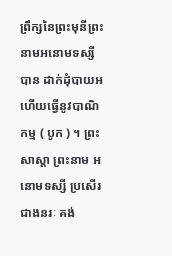ព្រឹក្សនៃព្រះមុនីព្រះនាមអនោមទស្សី បាន ដាក់ដុំបាយអ ហើយធ្វើនូវបាណិកម្ម ( បូក ) ។ ព្រះសាស្តា ព្រះនាម អនោមទស្សី ប្រសើរជាងនរៈ គង់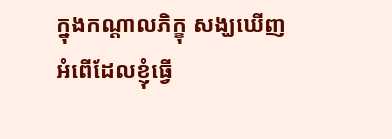ក្នុងកណ្តាលភិក្ខុ សង្ឃឃើញអំពើដែលខ្ញុំធ្វើ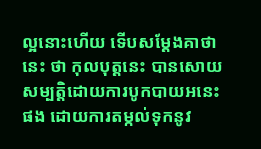ល្អនោះហើយ ទើបសម្តែងគាថានេះ ថា កុលបុត្តនេះ បានសោយសម្បត្តិដោយការបូកបាយអនេះ ផង ដោយការតម្កល់ទុកនូវ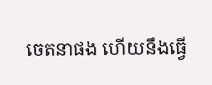ចេតនាផង ហើយនឹងធ្វើ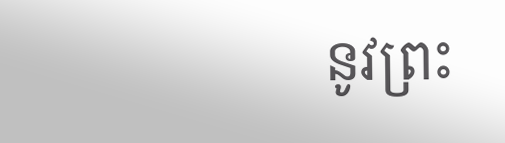នូវព្រះ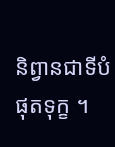និព្វានជាទីបំផុតទុក្ខ ។